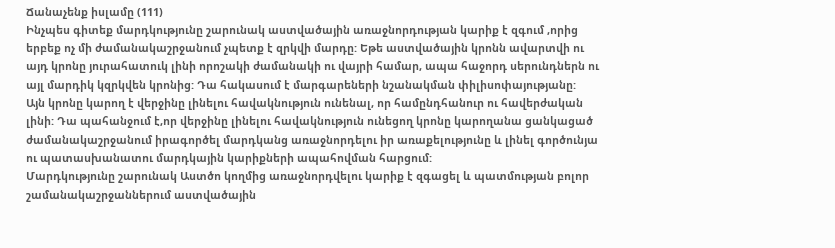Ճանաչենք իսլամը (111)
Ինչպես գիտեք մարդկությունը շարունակ աստվածային առաջնորդության կարիք է զգում ,որից երբեք ոչ մի ժամանակաշրջանում չպետք է զրկվի մարդը: Եթե աստվածային կրոնն ավարտվի ու այդ կրոնը յուրահատուկ լինի որոշակի ժամանակի ու վայրի համար, ապա հաջորդ սերունդներն ու այլ մարդիկ կզրկվեն կրոնից: Դա հակասում է մարգարեների նշանակման փիլիսոփայությանը:
Այն կրոնը կարող է վերջինը լինելու հավակնություն ունենալ, որ համընդհանուր ու հավերժական լինի: Դա պահանջում է,որ վերջինը լինելու հավակնություն ունեցող կրոնը կարողանա ցանկացած ժամանակաշրջանում իրագործել մարդկանց առաջնորդելու իր առաքելությունը և լինել գործունյա ու պատասխանատու մարդկային կարիքների ապահովման հարցում:
Մարդկությունը շարունակ Աստծո կողմից առաջնորդվելու կարիք է զգացել և պատմության բոլոր շամանակաշրջաններում աստվածային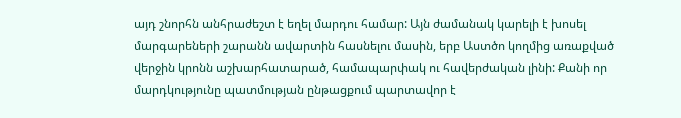այդ շնորհն անհրաժեշտ է եղել մարդու համար: Այն ժամանակ կարելի է խոսել մարգարեների շարանն ավարտին հասնելու մասին, երբ Աստծո կողմից առաքված վերջին կրոնն աշխարհատարած, համապարփակ ու հավերժական լինի: Քանի որ մարդկությունը պատմության ընթացքում պարտավոր է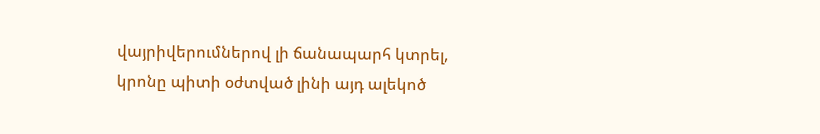վայրիվերումներով լի ճանապարհ կտրել, կրոնը պիտի օժտված լինի այդ ալեկոծ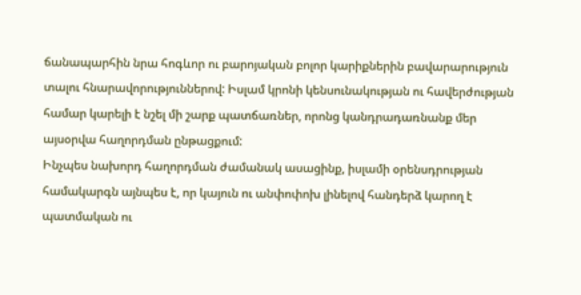ճանապարհին նրա հոգևոր ու բարոյական բոլոր կարիքներին բավարարություն տալու հնարավորություններով: Իսլամ կրոնի կենսունակության ու հավերժության համար կարելի է նշել մի շարք պատճառներ, որոնց կանդրադառնանք մեր այսօրվա հաղորդման ընթացքում:
Ինչպես նախորդ հաղորդման ժամանակ ասացինք, իսլամի օրենսդրության համակարգն այնպես է, որ կայուն ու անփոփոխ լինելով հանդերձ կարող է պատմական ու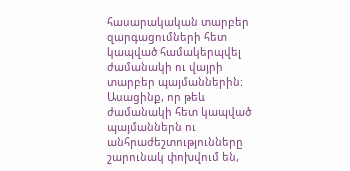հասարակական տարբեր զարգացումների հետ կապված համակերպվել ժամանակի ու վայրի տարբեր պայմաններին: Ասացինք, որ թեև ժամանակի հետ կապված պայմաններն ու անհրաժեշտությունները շարունակ փոխվում են,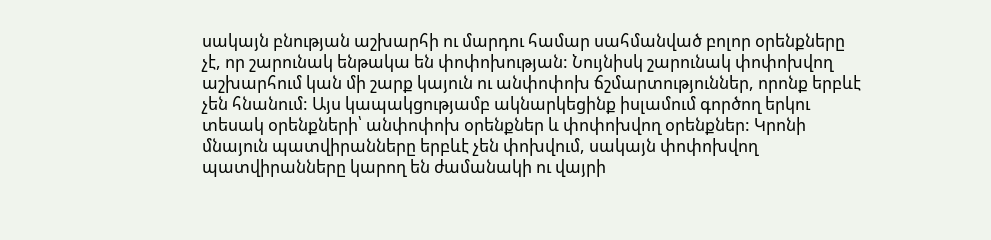սակայն բնության աշխարհի ու մարդու համար սահմանված բոլոր օրենքները չէ, որ շարունակ ենթակա են փոփոխության: Նույնիսկ շարունակ փոփոխվող աշխարհում կան մի շարք կայուն ու անփոփոխ ճշմարտություններ, որոնք երբևէ չեն հնանում: Այս կապակցությամբ ակնարկեցինք իսլամում գործող երկու տեսակ օրենքների՝ անփոփոխ օրենքներ և փոփոխվող օրենքներ: Կրոնի մնայուն պատվիրանները երբևէ չեն փոխվում, սակայն փոփոխվող պատվիրանները կարող են ժամանակի ու վայրի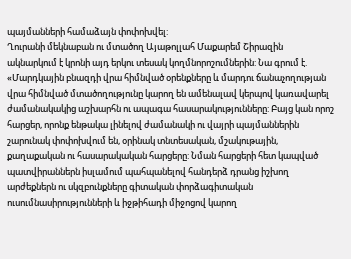պայմանների համաձայն փոփոխվել:
Ղուրանի մեկնաբան ու մտածող Այաթոլլահ Մաքարեմ Շիրազին ակնարկում է կրոնի այդ երկու տեսակ կողմնորոշումներին: Նա գրում է. «Մարդկային բնազդի վրա հիմնված օրենքները և մարդու ճանաչողության վրա հիմնված մտածողությունը կարող են ամենալավ կերպով կառավարել ժամանակակից աշխարհն ու ապագա հասարակությունները: Բայց կան որոշ հարցեր, որոնք ենթակա լինելով ժամանակի ու վայրի պայմաններին շարունակ փոփոխվում են, օրինակ տնտեսական, մշակութային, քաղաքական ու հասարակական հարցերը: Նման հարցերի հետ կապված պատվիրաններն իսլամում պահպանելով հանդերձ դրանց իշխող արժեքներն ու սկզբունքները գիտական փորձագիտական ուսումնասիրությունների և իջթիհադի միջոցով կարող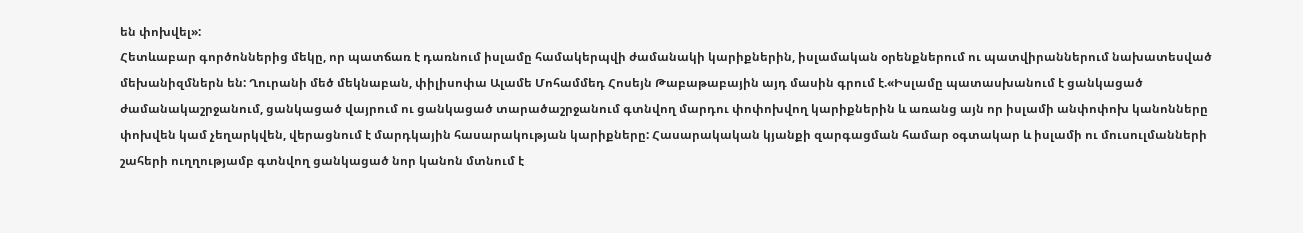են փոխվել»:
Հետևաբար գործոններից մեկը, որ պատճառ է դառնում իսլամը համակերպվի ժամանակի կարիքներին, իսլամական օրենքներում ու պատվիրաններում նախատեսված մեխանիզմներն են: Ղուրանի մեծ մեկնաբան, փիլիսոփա Ալամե Մոհամմեդ Հոսեյն Թաբաթաբային այդ մասին գրում է.«Իսլամը պատասխանում է ցանկացած ժամանակաշրջանում, ցանկացած վայրում ու ցանկացած տարածաշրջանում գտնվող մարդու փոփոխվող կարիքներին և առանց այն որ իսլամի անփոփոխ կանոնները փոխվեն կամ չեղարկվեն, վերացնում է մարդկային հասարակության կարիքները: Հասարակական կյանքի զարգացման համար օգտակար և իսլամի ու մուսուլմանների շահերի ուղղությամբ գտնվող ցանկացած նոր կանոն մտնում է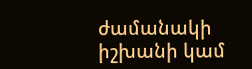ժամանակի իշխանի կամ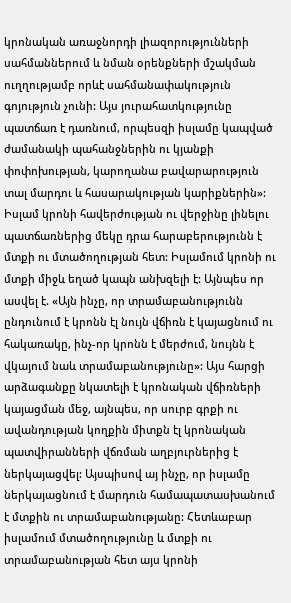կրոնական առաջնորդի լիազորությունների սահմաններում և նման օրենքների մշակման ուղղությամբ որևէ սահմանափակություն գոյություն չունի: Այս յուրահատկությունը պատճառ է դառնում, որպեսզի իսլամը կապված ժամանակի պահանջներին ու կյանքի փոփոխության, կարողանա բավարարություն տալ մարդու և հասարակության կարիքներին»:
Իսլամ կրոնի հավերժության ու վերջինը լինելու պատճառներից մեկը դրա հարաբերությունն է մտքի ու մտածողության հետ: Իսլամում կրոնի ու մտքի միջև եղած կապն անխզելի է: Այնպես որ ասվել է. «Այն ինչը, որ տրամաբանությունն ընդունում է կրոնն էլ նույն վճիռն է կայացնում ու հակառակը, ինչ-որ կրոնն է մերժում, նույնն է վկայում նաև տրամաբանությունը»: Այս հարցի արձագանքը նկատելի է կրոնական վճիռների կայացման մեջ, այնպես, որ սուրբ գրքի ու ավանդության կողքին միտքն էլ կրոնական պատվիրանների վճռման աղբյուրներից է ներկայացվել: Այսպիսով այ ինչը, որ իսլամը ներկայացնում է մարդուն համապատասխանում է մտքին ու տրամաբանությանը: Հետևաբար իսլամում մտածողությունը և մտքի ու տրամաբանության հետ այս կրոնի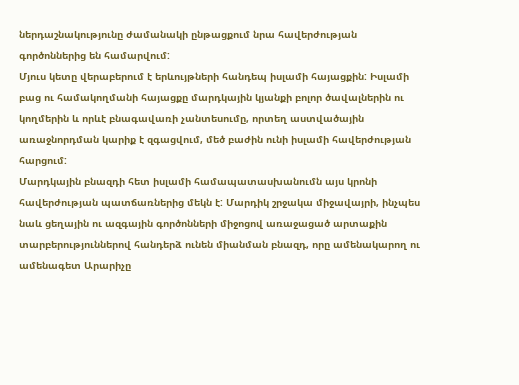ներդաշնակությունը ժամանակի ընթացքում նրա հավերժության գործոններից են համարվում:
Մյուս կետը վերաբերում է երևույթների հանդեպ իսլամի հայացքին: Իսլամի բաց ու համակողմանի հայացքը մարդկային կյանքի բոլոր ծավալներին ու կողմերին և որևէ բնագավառի չանտեսումը, որտեղ աստվածային առաջնորդման կարիք է զգացվում, մեծ բաժին ունի իսլամի հավերժության հարցում:
Մարդկային բնազդի հետ իսլամի համապատասխանումն այս կրոնի հավերժության պատճառներից մեկն է: Մարդիկ շրջակա միջավայրի, ինչպես նաև ցեղային ու ազգային գործոնների միջոցով առաջացած արտաքին տարբերություններով հանդերձ ունեն միանման բնազդ, որը ամենակարող ու ամենագետ Արարիչը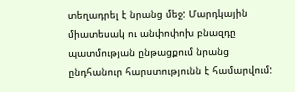տեղադրել է նրանց մեջ: Մարդկային միատեսակ ու անփոփոխ բնազդը պատմության ընթացքում նրանց ընդհանուր հարստությունն է համարվում: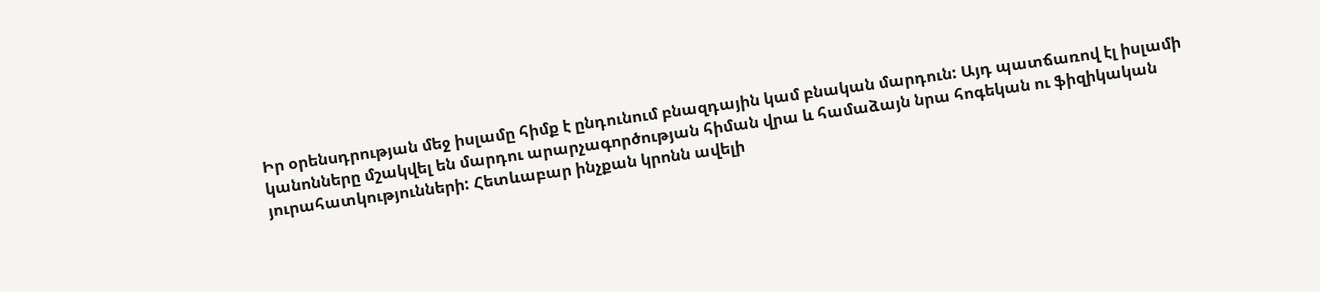Իր օրենսդրության մեջ իսլամը հիմք է ընդունում բնազդային կամ բնական մարդուն: Այդ պատճառով էլ իսլամի կանոնները մշակվել են մարդու արարչագործության հիման վրա և համաձայն նրա հոգեկան ու ֆիզիկական յուրահատկությունների: Հետևաբար ինչքան կրոնն ավելի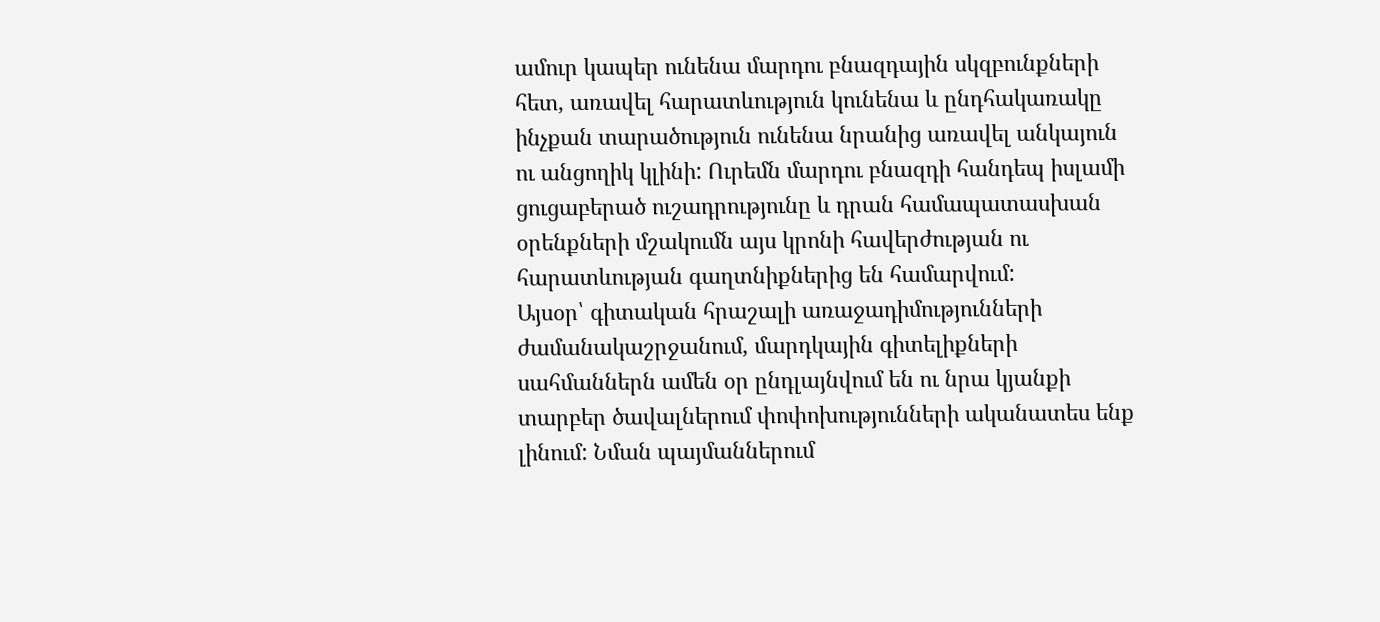ամուր կապեր ունենա մարդու բնազդային սկզբունքների հետ, առավել հարատևություն կունենա և ընդհակառակը ինչքան տարածություն ունենա նրանից առավել անկայուն ու անցողիկ կլինի: Ուրեմն մարդու բնազդի հանդեպ իսլամի ցուցաբերած ուշադրությունը և դրան համապատասխան օրենքների մշակումն այս կրոնի հավերժության ու հարատևության գաղտնիքներից են համարվում:
Այսօր՝ գիտական հրաշալի առաջադիմությունների ժամանակաշրջանում, մարդկային գիտելիքների սահմաններն ամեն օր ընդլայնվում են ու նրա կյանքի տարբեր ծավալներում փոփոխությունների ականատես ենք լինում: Նման պայմաններում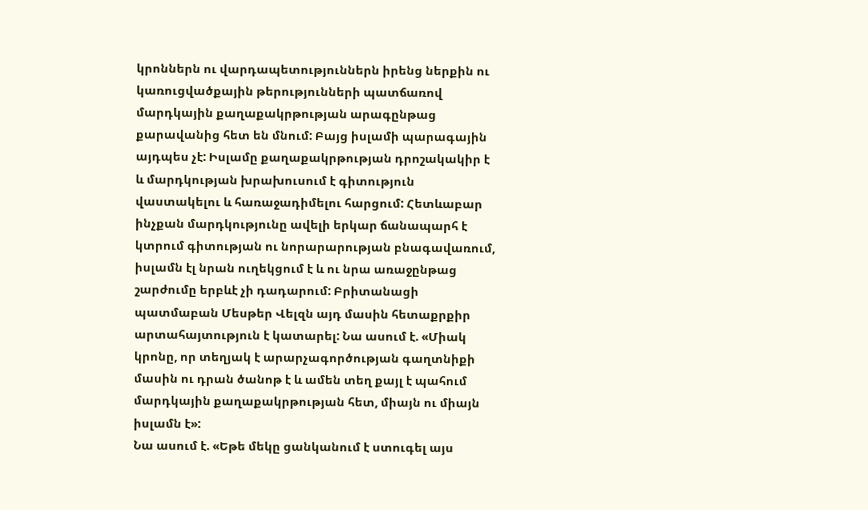կրոններն ու վարդապետություններն իրենց ներքին ու կառուցվածքային թերությունների պատճառով մարդկային քաղաքակրթության արագընթաց քարավանից հետ են մնում: Բայց իսլամի պարագային այդպես չէ: Իսլամը քաղաքակրթության դրոշակակիր է և մարդկության խրախուսում է գիտություն վաստակելու և հառաջադիմելու հարցում: Հետևաբար ինչքան մարդկությունը ավելի երկար ճանապարհ է կտրում գիտության ու նորարարության բնագավառում, իսլամն էլ նրան ուղեկցում է և ու նրա առաջընթաց շարժումը երբևէ չի դադարում: Բրիտանացի պատմաբան Մեսթեր Վելզն այդ մասին հետաքրքիր արտահայտություն է կատարել: Նա ասում է. «Միակ կրոնը, որ տեղյակ է արարչագործության գաղտնիքի մասին ու դրան ծանոթ է և ամեն տեղ քայլ է պահում մարդկային քաղաքակրթության հետ, միայն ու միայն իսլամն է»:
Նա ասում է. «Եթե մեկը ցանկանում է ստուգել այս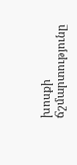խոսքի ճշմարտությունը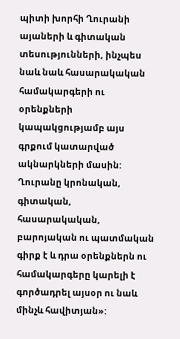պիտի խորհի Ղուրանի այաների և գիտական տեսությունների, ինչպես նաև նաև հասարակական համակարգերի ու օրենքների կապակցությամբ այս գրքում կատարված ակնարկների մասին: Ղուրանը կրոնական, գիտական, հասարակական, բարոյական ու պատմական գիրք է և դրա օրենքներն ու համակարգերը կարելի է գործադրել այսօր ու նաև մինչև հավիտյան»: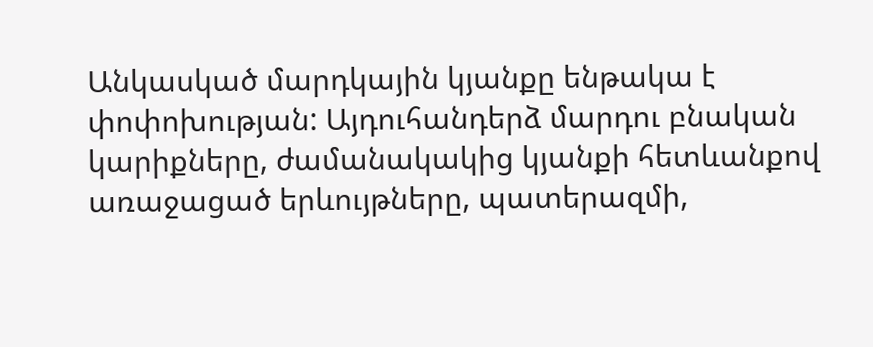Անկասկած մարդկային կյանքը ենթակա է փոփոխության: Այդուհանդերձ մարդու բնական կարիքները, ժամանակակից կյանքի հետևանքով առաջացած երևույթները, պատերազմի,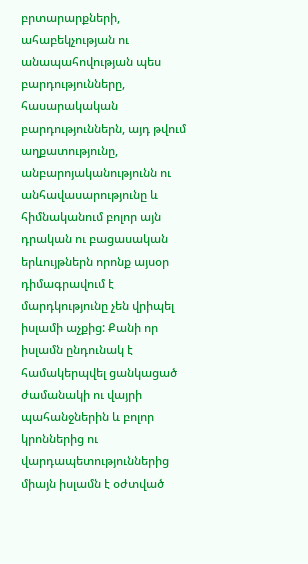բրտարարքների, ահաբեկչության ու անապահովության պես բարդությունները, հասարակական բարդություններն, այդ թվում աղքատությունը, անբարոյականությունն ու անհավասարությունը և հիմնականում բոլոր այն դրական ու բացասական երևույթներն որոնք այսօր դիմագրավում է մարդկությունը չեն վրիպել իսլամի աչքից: Քանի որ իսլամն ընդունակ է համակերպվել ցանկացած ժամանակի ու վայրի պահանջներին և բոլոր կրոններից ու վարդապետություններից միայն իսլամն է օժտված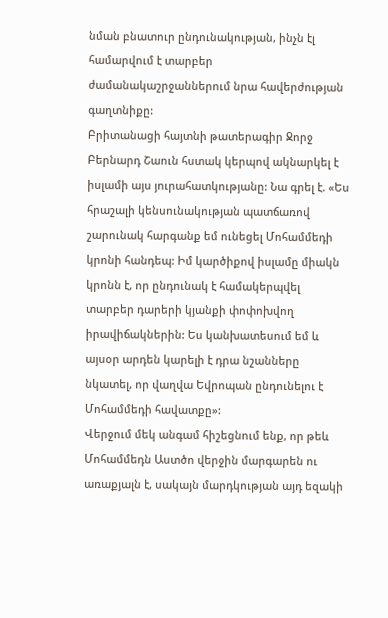նման բնատուր ընդունակության, ինչն էլ համարվում է տարբեր ժամանակաշրջաններում նրա հավերժության գաղտնիքը:
Բրիտանացի հայտնի թատերագիր Ջորջ Բերնարդ Շաուն հստակ կերպով ակնարկել է իսլամի այս յուրահատկությանը: Նա գրել է. «Ես հրաշալի կենսունակության պատճառով շարունակ հարգանք եմ ունեցել Մոհամմեդի կրոնի հանդեպ: Իմ կարծիքով իսլամը միակն կրոնն է, որ ընդունակ է համակերպվել տարբեր դարերի կյանքի փոփոխվող իրավիճակներին: Ես կանխատեսում եմ և այսօր արդեն կարելի է դրա նշանները նկատել, որ վաղվա Եվրոպան ընդունելու է Մոհամմեդի հավատքը»:
Վերջում մեկ անգամ հիշեցնում ենք, որ թեև Մոհամմեդն Աստծո վերջին մարգարեն ու առաքյալն է, սակայն մարդկության այդ եզակի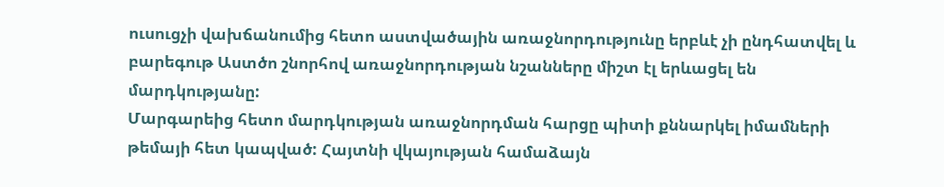ուսուցչի վախճանումից հետո աստվածային առաջնորդությունը երբևէ չի ընդհատվել և բարեգութ Աստծո շնորհով առաջնորդության նշանները միշտ էլ երևացել են մարդկությանը:
Մարգարեից հետո մարդկության առաջնորդման հարցը պիտի քննարկել իմամների թեմայի հետ կապված: Հայտնի վկայության համաձայն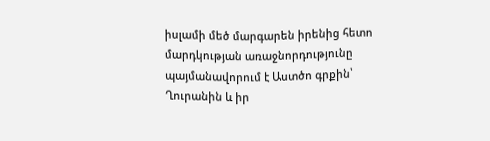իսլամի մեծ մարգարեն իրենից հետո մարդկության առաջնորդությունը պայմանավորում է Աստծո գրքին՝ Ղուրանին և իր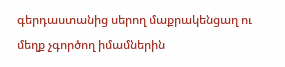գերդաստանից սերող մաքրակենցաղ ու մեղք չգործող իմամներին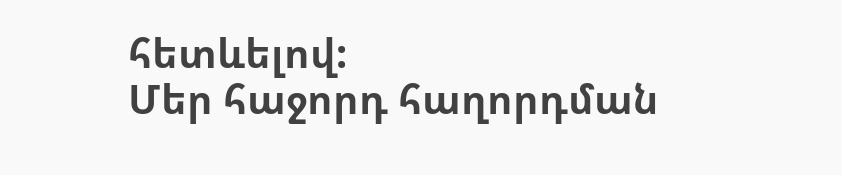հետևելով:
Մեր հաջորդ հաղորդման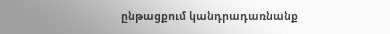ընթացքում կանդրադառնանք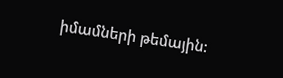իմամների թեմային: